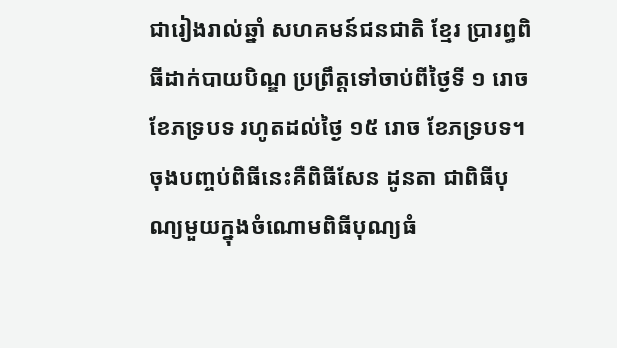ជារៀងរាល់ឆ្នាំ សហគមន៍ជនជាតិ ខ្មែរ ប្រារព្ធពិធីដាក់បាយបិណ្ឌ ប្រព្រឹត្តទៅចាប់ពីថ្ងៃទី ១ រោច ខែភទ្របទ រហូតដល់ថ្ងៃ ១៥ រោច ខែភទ្របទ។ ចុងបញ្ចប់ពិធីនេះគឺពិធីសែន ដូនតា ជាពិធីបុណ្យមួយក្នុងចំណោមពិធីបុណ្យធំ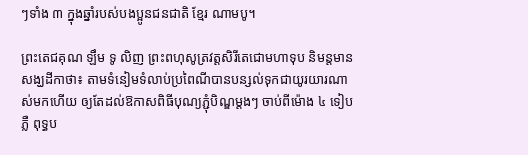ៗទាំង ៣ ក្នុងឆ្នាំរបស់បងប្អូនជនជាតិ ខ្មែរ ណាមបូ។

ព្រះតេជគុណ ឡឹម ទូ លិញ ព្រះពហុសូត្រវត្តសិរីតេជោមហាទុប និមន្តមានសង្ឃដីកាថា៖ តាមទំនៀមទំលាប់ប្រពៃណីបានបន្សល់ទុកជាយូរយារណាស់មកហើយ ឲ្យតែដល់ឱកាសពិធីបុណ្យភ្ជុំបិណ្ឌម្តងៗ ចាប់ពីម៉ោង ៤ ទៀបភ្លឺ ពុទ្ធប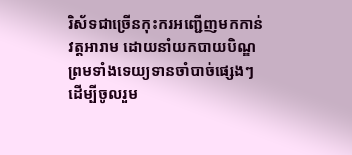រិស័ទជាច្រើនកុះករអញ្ជើញមកកាន់វត្តអារាម ដោយនាំយកបាយបិណ្ឌ ព្រមទាំងទេយ្យទានចាំបាច់ផ្សេងៗ ដើម្បីចូលរួម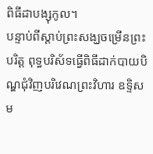ពិធីដាបង្សុកូល។
បន្ទាប់ពីស្តាប់ព្រះសង្ឃចម្រើនព្រះបរិត្ត ពុទ្ធបរិស័ទធ្វើពិធីដាក់បាយបិណ្ឌជុំវិញបរិវេណព្រះវិហារ ឧទ្ទិសម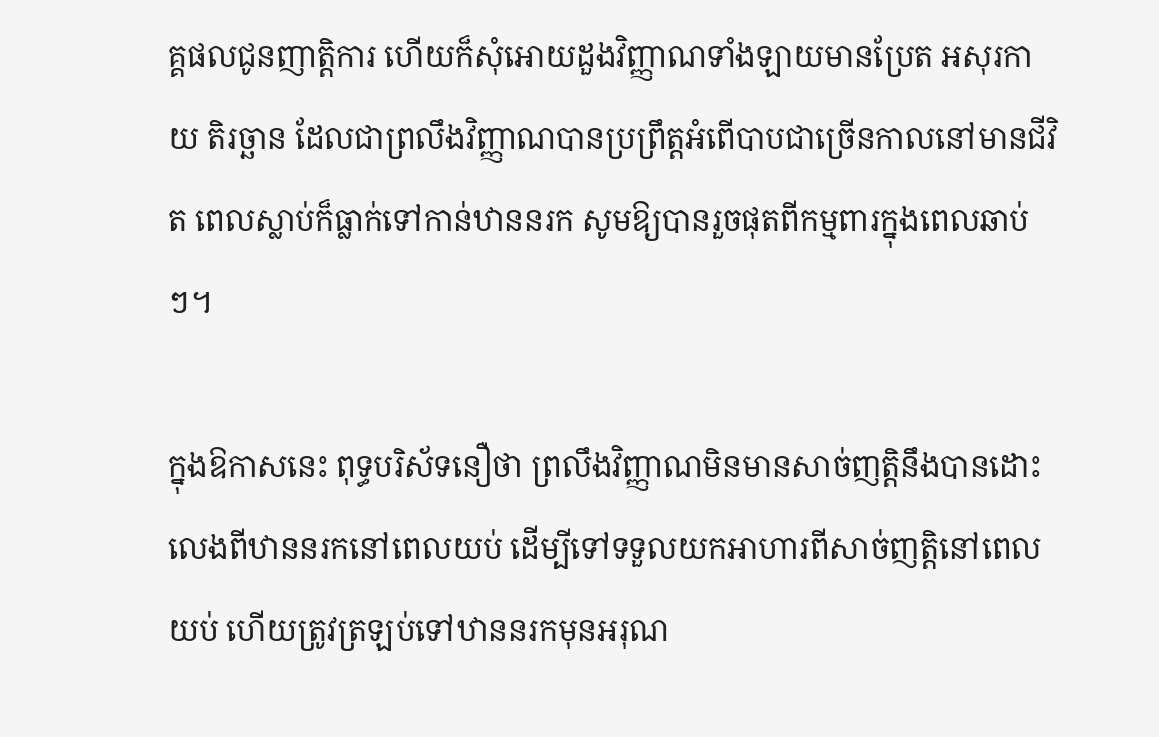គ្គផលជូនញាត្តិការ ហើយក៏សុំអោយដួងវិញ្ញាណទាំងឡាយមានប្រែត អសុរកាយ តិរច្ឆាន ដែលជាព្រលឹងវិញ្ញាណបានប្រព្រឹត្តអំពើបាបជាច្រើនកាលនៅមានជីវិត ពេលស្លាប់ក៏ធ្លាក់ទៅកាន់ឋាននរក សូមឱ្យបានរួចផុតពីកម្មពារក្នុងពេលឆាប់ៗ។

ក្នុងឱកាសនេះ ពុទ្ធបរិស័ទនឿថា ព្រលឹងវិញ្ញាណមិនមានសាច់ញត្តិនឹងបានដោះលេងពីឋាននរកនៅពេលយប់ ដើម្បីទៅទទួលយកអាហារពីសាច់ញត្តិនៅពេលយប់ ហើយត្រូវត្រឡប់ទៅឋាននរកមុនអរុណ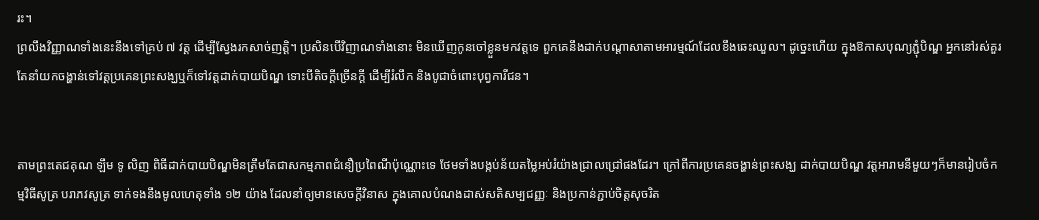រះ។
ព្រលឹងវិញ្ញាណទាំងនេះនឹងទៅគ្រប់ ៧ វត្ត ដើម្បីស្វែងរកសាច់ញត្តិ។ ប្រសិនបើវិញាណទាំងនោះ មិនឃើញកូនចៅខ្លួនមកវត្តទេ ពួកគេនឹងដាក់បណ្ដាសាតាមអារម្មណ៍ដែលខឹងឆេះឈួល។ ដូច្នេះហើយ ក្នុងឱកាសបុណ្យភ្ជុំបិណ្ឌ អ្នកនៅរស់គួរតែនាំយកចង្ហាន់ទៅវត្តប្រគេនព្រះសង្ឃឬក៏ទៅវត្តដាក់បាយបិណ្ឌ ទោះបីតិចក្តីច្រើនក្តី ដើម្បីរំលឹក និងបូជាចំពោះបុព្វការីជន។


តាមព្រះតេជគុណ ឡឹម ទូ លិញ ពិធីដាក់បាយបិណ្ឌមិនត្រឹមតែជាសកម្មភាពជំនឿប្រពៃណីប៉ុណ្ណោះទេ ថែមទាំងបង្កប់ន័យតម្លៃអប់រំយ៉ាងជ្រាលជ្រៅផងដែរ។ ក្រៅពីការប្រគេនចង្ហាន់ព្រះសង្ឃ ដាក់បាយបិណ្ឌ វត្តអារាមនីមួយៗក៏មានរៀបចំកម្មវិធីសូត្រ បរាភវសូត្រ ទាក់ទងនឹងមូលហេតុទាំង ១២ យ៉ាង ដែលនាំឲ្យមានសេចក្ដីវិនាស ក្នុងគោលបំណងដាស់សតិសម្បជញ្ញៈ និងប្រកាន់ភ្ជាប់ចិត្តសុចរិត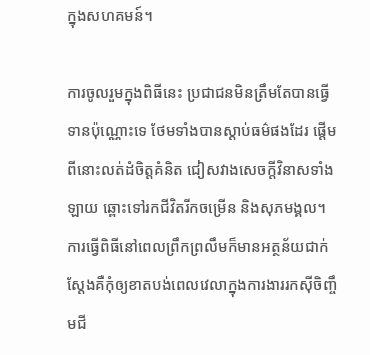ក្នុងសហគមន៍។

ការចូលរួមក្នុងពិធីនេះ ប្រជាជនមិនត្រឹមតែបានធ្វើទានប៉ុណ្ណោះទេ ថែមទាំងបានស្តាប់ធម៌ផងដែរ ផ្តើមពីនោះលត់ដំចិត្តគំនិត ជៀសវាងសេចក្ដីវិនាសទាំងឡាយ ឆ្ពោះទៅរកជីវិតរីកចម្រើន និងសុភមង្គល។ ការធ្វើពិធីនៅពេលព្រឹកព្រលឹមក៏មានអត្ថន័យជាក់ស្តែងគឺកុំឲ្យខាតបង់ពេលវេលាក្នុងការងាររកស៊ីចិញ្ចឹមជី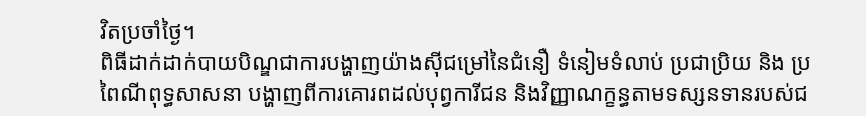វិតប្រចាំថ្ងៃ។
ពិធីដាក់ដាក់បាយបិណ្ឌជាការបង្ហាញយ៉ាងស៊ីជម្រៅនៃជំនឿ ទំនៀមទំលាប់ ប្រជាប្រិយ និង ប្រពៃណីពុទ្ធសាសនា បង្ហាញពីការគោរពដល់បុព្វការីជន និងវិញ្ញាណក្ខន្ធតាមទស្សនទានរបស់ជ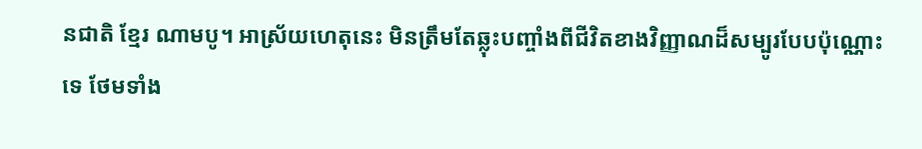នជាតិ ខ្មែរ ណាមបូ។ អាស្រ័យហេតុនេះ មិនត្រឹមតែឆ្លុះបញ្ចាំងពីជីវិតខាងវិញ្ញាណដ៏សម្បូរបែបប៉ុណ្ណោះទេ ថែមទាំង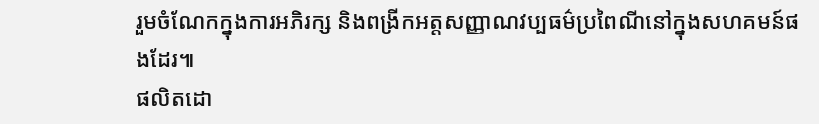រួមចំណែកក្នុងការអភិរក្ស និងពង្រីកអត្តសញ្ញាណវប្បធម៌ប្រពៃណីនៅក្នុងសហគមន៍ផងដែរ៕
ផលិតដោ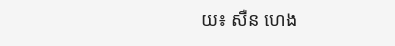យ៖ សឺន ហេង